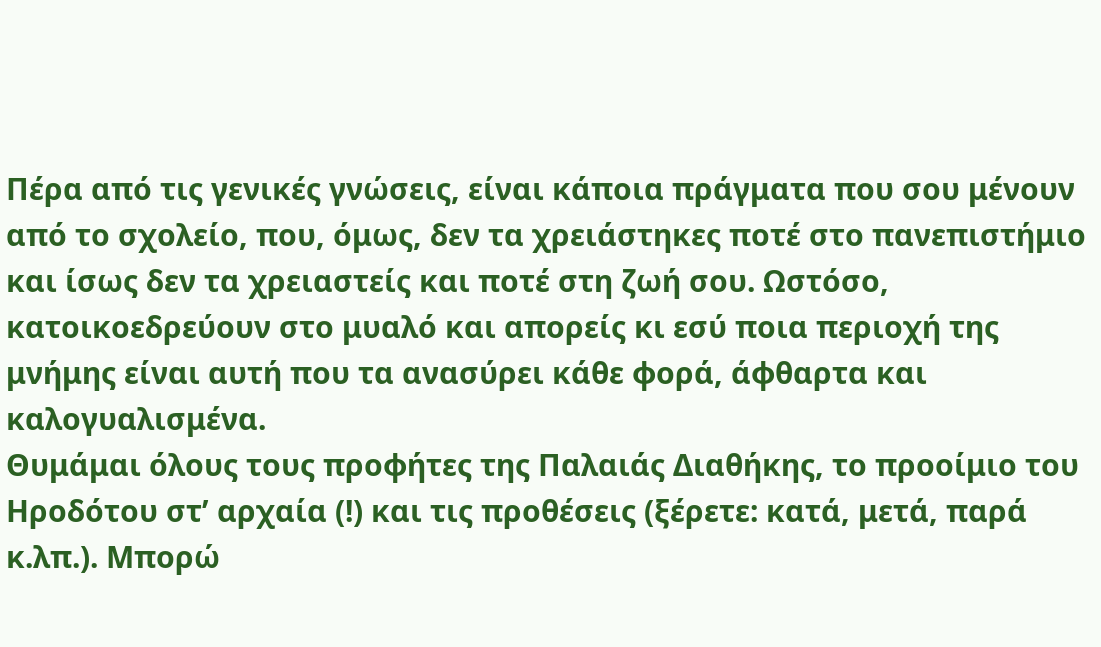Πέρα από τις γενικές γνώσεις, είναι κάποια πράγματα που σου μένουν από το σχολείο, που, όμως, δεν τα χρειάστηκες ποτέ στο πανεπιστήμιο και ίσως δεν τα χρειαστείς και ποτέ στη ζωή σου. Ωστόσο, κατοικοεδρεύουν στο μυαλό και απορείς κι εσύ ποια περιοχή της μνήμης είναι αυτή που τα ανασύρει κάθε φορά, άφθαρτα και καλογυαλισμένα.
Θυμάμαι όλους τους προφήτες της Παλαιάς Διαθήκης, το προοίμιο του Ηροδότου στ’ αρχαία (!) και τις προθέσεις (ξέρετε: κατά, μετά, παρά κ.λπ.). Μπορώ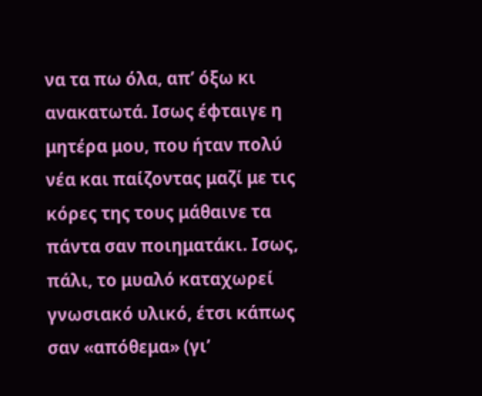να τα πω όλα, απ’ όξω κι ανακατωτά. Ισως έφταιγε η μητέρα μου, που ήταν πολύ νέα και παίζοντας μαζί με τις κόρες της τους μάθαινε τα πάντα σαν ποιηματάκι. Ισως, πάλι, το μυαλό καταχωρεί γνωσιακό υλικό, έτσι κάπως σαν «απόθεμα» (γι’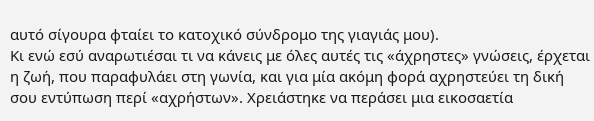αυτό σίγουρα φταίει το κατοχικό σύνδρομο της γιαγιάς μου).
Κι ενώ εσύ αναρωτιέσαι τι να κάνεις με όλες αυτές τις «άχρηστες» γνώσεις, έρχεται η ζωή, που παραφυλάει στη γωνία, και για μία ακόμη φορά αχρηστεύει τη δική σου εντύπωση περί «αχρήστων». Χρειάστηκε να περάσει μια εικοσαετία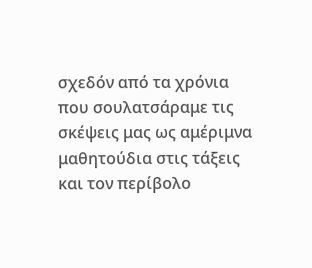σχεδόν από τα χρόνια που σουλατσάραμε τις σκέψεις μας ως αμέριμνα μαθητούδια στις τάξεις και τον περίβολο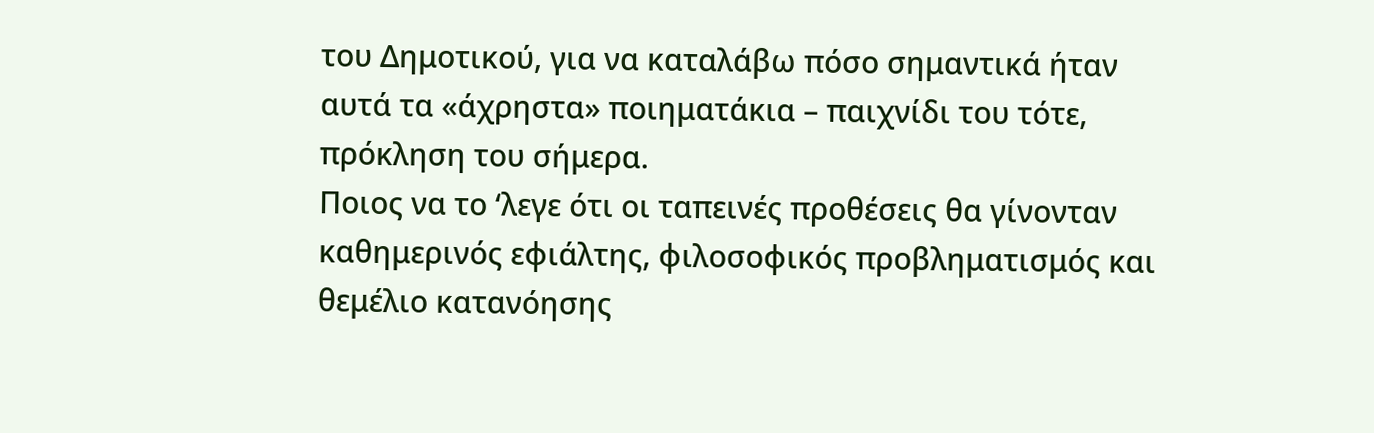του Δημοτικού, για να καταλάβω πόσο σημαντικά ήταν αυτά τα «άχρηστα» ποιηματάκια – παιχνίδι του τότε, πρόκληση του σήμερα.
Ποιος να το ‘λεγε ότι οι ταπεινές προθέσεις θα γίνονταν καθημερινός εφιάλτης, φιλοσοφικός προβληματισμός και θεμέλιο κατανόησης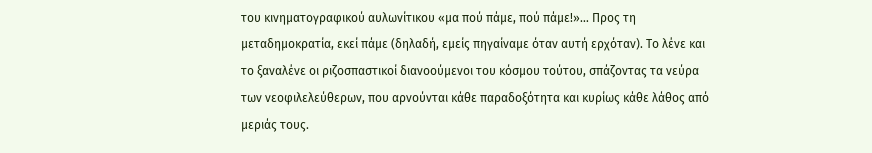του κινηματογραφικού αυλωνίτικου «μα πού πάμε, πού πάμε!»… Προς τη μεταδημοκρατία, εκεί πάμε (δηλαδή, εμείς πηγαίναμε όταν αυτή ερχόταν). Το λένε και το ξαναλένε οι ριζοσπαστικοί διανοούμενοι του κόσμου τούτου, σπάζοντας τα νεύρα των νεοφιλελεύθερων, που αρνούνται κάθε παραδοξότητα και κυρίως κάθε λάθος από μεριάς τους.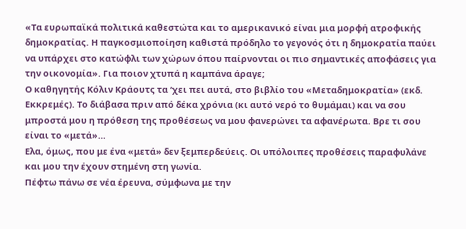«Τα ευρωπαϊκά πολιτικά καθεστώτα και το αμερικανικό είναι μια μορφή ατροφικής δημοκρατίας. Η παγκοσμιοποίηση καθιστά πρόδηλο το γεγονός ότι η δημοκρατία παύει να υπάρχει στο κατώφλι των χώρων όπου παίρνονται οι πιο σημαντικές αποφάσεις για την οικονομία». Για ποιον χτυπά η καμπάνα άραγε;
Ο καθηγητής Κόλιν Κράουτς τα ‘χει πει αυτά, στο βιβλίο του «Μεταδημοκρατία» (εκδ. Εκκρεμές). Το διάβασα πριν από δέκα χρόνια (κι αυτό νερό το θυμάμαι) και να σου μπροστά μου η πρόθεση της προθέσεως να μου φανερώνει τα αφανέρωτα. Βρε τι σου είναι το «μετά»…
Ελα, όμως, που με ένα «μετά» δεν ξεμπερδεύεις. Οι υπόλοιπες προθέσεις παραφυλάνε και μου την έχουν στημένη στη γωνία.
Πέφτω πάνω σε νέα έρευνα, σύμφωνα με την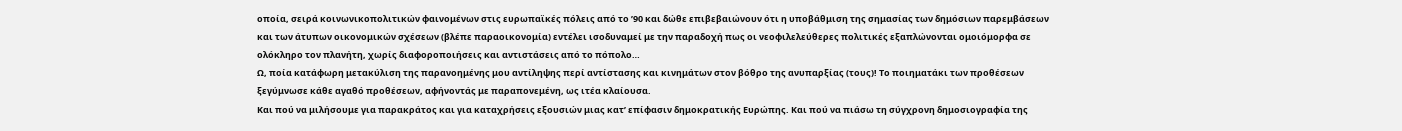οποία, σειρά κοινωνικοπολιτικών φαινομένων στις ευρωπαϊκές πόλεις από το ’90 και δώθε επιβεβαιώνουν ότι η υποβάθμιση της σημασίας των δημόσιων παρεμβάσεων και των άτυπων οικονομικών σχέσεων (βλέπε παραοικονομία) εντέλει ισοδυναμεί με την παραδοχή πως οι νεοφιλελεύθερες πολιτικές εξαπλώνονται ομοιόμορφα σε ολόκληρο τον πλανήτη, χωρίς διαφοροποιήσεις και αντιστάσεις από το πόπολο…
Ω, ποία κατάφωρη μετακύλιση της παρανοημένης μου αντίληψης περί αντίστασης και κινημάτων στον βόθρο της ανυπαρξίας (τους)! Το ποιηματάκι των προθέσεων ξεγύμνωσε κάθε αγαθό προθέσεων, αφήνοντάς με παραπονεμένη, ως ιτέα κλαίουσα.
Και πού να μιλήσουμε για παρακράτος και για καταχρήσεις εξουσιών μιας κατ’ επίφασιν δημοκρατικής Ευρώπης. Και πού να πιάσω τη σύγχρονη δημοσιογραφία της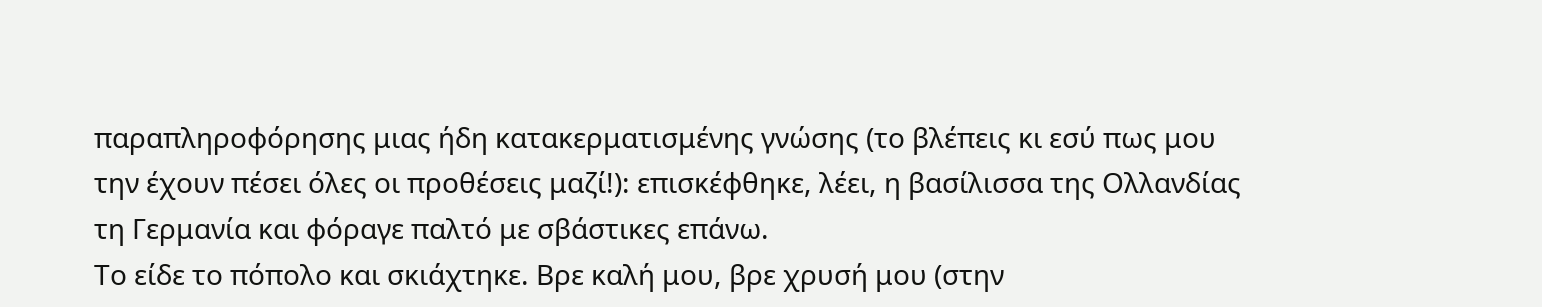παραπληροφόρησης μιας ήδη κατακερματισμένης γνώσης (το βλέπεις κι εσύ πως μου την έχουν πέσει όλες οι προθέσεις μαζί!): επισκέφθηκε, λέει, η βασίλισσα της Ολλανδίας τη Γερμανία και φόραγε παλτό με σβάστικες επάνω.
Το είδε το πόπολο και σκιάχτηκε. Βρε καλή μου, βρε χρυσή μου (στην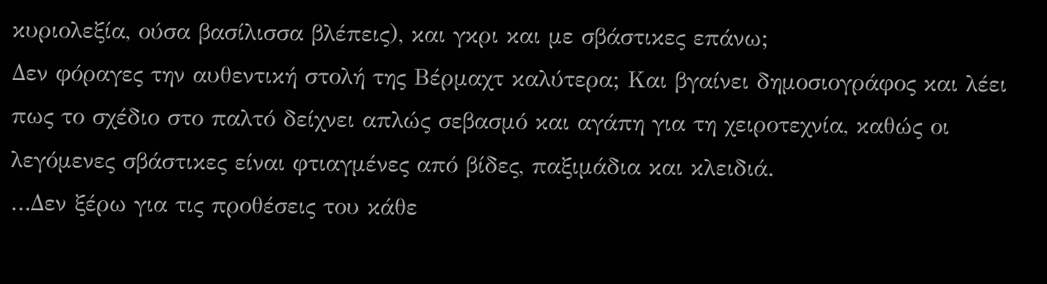κυριολεξία, ούσα βασίλισσα βλέπεις), και γκρι και με σβάστικες επάνω;
Δεν φόραγες την αυθεντική στολή της Βέρμαχτ καλύτερα; Και βγαίνει δημοσιογράφος και λέει πως το σχέδιο στο παλτό δείχνει απλώς σεβασμό και αγάπη για τη χειροτεχνία, καθώς οι λεγόμενες σβάστικες είναι φτιαγμένες από βίδες, παξιμάδια και κλειδιά.
…Δεν ξέρω για τις προθέσεις του κάθε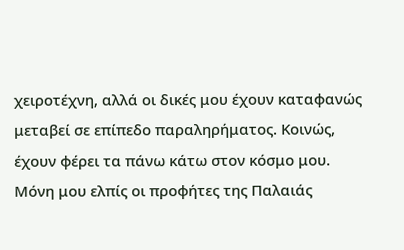χειροτέχνη, αλλά οι δικές μου έχουν καταφανώς μεταβεί σε επίπεδο παραληρήματος. Κοινώς, έχουν φέρει τα πάνω κάτω στον κόσμο μου. Μόνη μου ελπίς οι προφήτες της Παλαιάς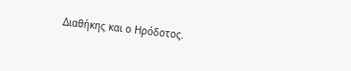Διαθήκης και ο Ηρόδοτος.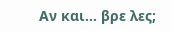Αν και… βρε λες;